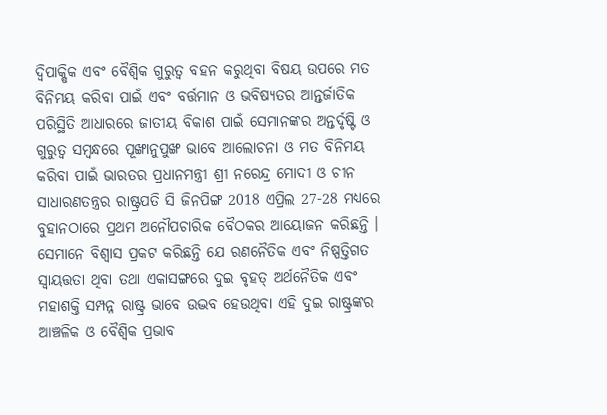ଦ୍ୱିପାକ୍ଷିକ ଏବଂ ବୈଶ୍ୱିକ ଗୁରୁତ୍ୱ ବହନ କରୁଥିବା ବିଷୟ ଉପରେ ମତ ବିନିମୟ କରିବା ପାଇଁ ଏବଂ ବର୍ତ୍ତମାନ ଓ ଭବିଷ୍ୟତର ଆନ୍ତର୍ଜାତିକ ପରିସ୍ଥିତି ଆଧାରରେ ଜାତୀୟ ବିକାଶ ପାଇଁ ସେମାନଙ୍କର ଅନ୍ତର୍ଦୃଷ୍ଟି ଓ ଗୁରୁତ୍ୱ ସମ୍ବନ୍ଧରେ ପୂଙ୍ଖାନୁପୁଙ୍ଖ ଭାବେ ଆଲୋଚନା ଓ ମତ ବିନିମୟ କରିବା ପାଇଁ ଭାରତର ପ୍ରଧାନମନ୍ତ୍ରୀ ଶ୍ରୀ ନରେନ୍ଦ୍ର ମୋଦୀ ଓ ଚୀନ ସାଧାରଣତନ୍ତ୍ରର ରାଷ୍ଟ୍ରପତି ସି ଜିନପିଙ୍ଗ 2018 ଏପ୍ରିଲ 27-28 ମଧ୍ୟରେ ବୁହାନଠାରେ ପ୍ରଥମ ଅନୌପଚାରିକ ବୈଠକର ଆୟୋଜନ କରିଛନ୍ତି ।
ସେମାନେ ବିଶ୍ୱାସ ପ୍ରକଟ କରିଛନ୍ତି ଯେ ରଣନୈତିକ ଏବଂ ନିଷ୍ପତ୍ତିଗତ ସ୍ୱାୟତ୍ତତା ଥିବା ତଥା ଏକାସଙ୍ଗରେ ଦୁଇ ବୃହତ୍ ଅର୍ଥନୈତିକ ଏବଂ ମହାଶକ୍ତି ସମ୍ପନ୍ନ ରାଷ୍ଟ୍ର ଭାବେ ଉଦ୍ଭବ ହେଉଥିବା ଏହି ଦୁଇ ରାଷ୍ଟ୍ରଙ୍କର ଆଞ୍ଚଳିକ ଓ ବୈଶ୍ୱିକ ପ୍ରଭାବ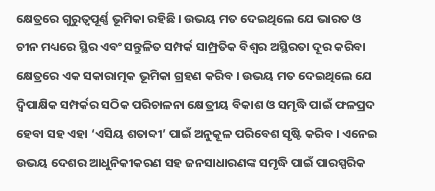କ୍ଷେତ୍ରରେ ଗୁରୁତ୍ୱପୂର୍ଣ୍ଣ ଭୂମିକା ରହିଛି । ଉଭୟ ମତ ଦେଇଥିଲେ ଯେ ଭାରତ ଓ ଚୀନ ମଧ୍ୟରେ ସ୍ଥିର ଏବଂ ସନ୍ତୁଳିତ ସମ୍ପର୍କ ସାମ୍ପ୍ରତିକ ବିଶ୍ୱର ଅସ୍ଥିରତା ଦୂର କରିବା କ୍ଷେତ୍ରରେ ଏକ ସକାରାତ୍ମକ ଭୂମିକା ଗ୍ରହଣ କରିବ । ଉଭୟ ମତ ଦେଇଥିଲେ ଯେ ଦ୍ୱିପାକ୍ଷିକ ସମ୍ପର୍କର ସଠିକ ପରିଚାଳନା କ୍ଷେତ୍ରୀୟ ବିକାଶ ଓ ସମୃଦ୍ଧି ପାଇଁ ଫଳପ୍ରଦ ହେବା ସହ ଏହା ‘ଏସିୟ ଶତାବ୍ଦୀ’ ପାଇଁ ଅନୁକୂଳ ପରିବେଶ ସୃଷ୍ଟି କରିବ । ଏନେଇ ଉଭୟ ଦେଶର ଆଧୁନିକୀକରଣ ସହ ଜନସାଧାରଣଙ୍କ ସମୃଦ୍ଧି ପାଇଁ ପାରସ୍ପରିକ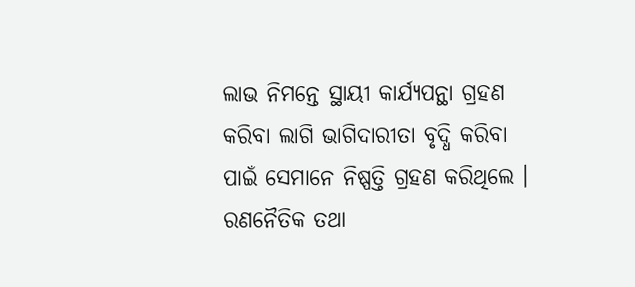ଲାଭ ନିମନ୍ତେ ସ୍ଥାୟୀ କାର୍ଯ୍ୟପନ୍ଥା ଗ୍ରହଣ କରିବା ଲାଗି ଭାଗିଦାରୀତା ବୃଦ୍ଧି କରିବା ପାଇଁ ସେମାନେ ନିଷ୍ପତ୍ତି ଗ୍ରହଣ କରିଥିଲେ ।
ରଣନୈତିକ ତଥା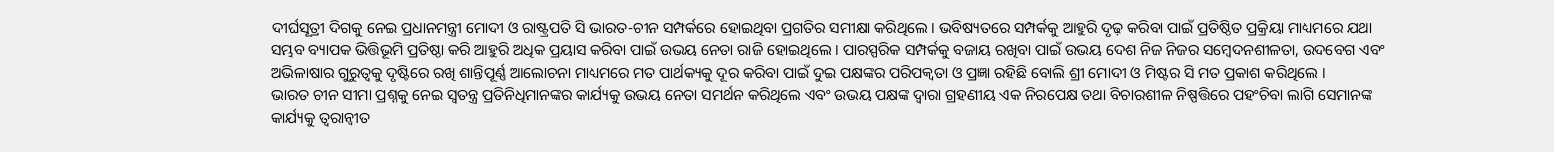ଦୀର୍ଘସୂତ୍ରୀ ଦିଗକୁ ନେଇ ପ୍ରଧାନମନ୍ତ୍ରୀ ମୋଦୀ ଓ ରାଷ୍ଟ୍ରପତି ସି ଭାରତ-ଚୀନ ସମ୍ପର୍କରେ ହୋଇଥିବା ପ୍ରଗତିର ସମୀକ୍ଷା କରିଥିଲେ । ଭବିଷ୍ୟତରେ ସମ୍ପର୍କକୁ ଆହୁରି ଦୃଢ଼ କରିବା ପାଇଁ ପ୍ରତିଷ୍ଠିତ ପ୍ରକ୍ରିୟା ମାଧ୍ୟମରେ ଯଥା ସମ୍ଭବ ବ୍ୟାପକ ଭିତ୍ତିଭୂମି ପ୍ରତିଷ୍ଠା କରି ଆହୁରି ଅଧିକ ପ୍ରୟାସ କରିବା ପାଇଁ ଉଭୟ ନେତା ରାଜି ହୋଇଥିଲେ । ପାରସ୍ପରିକ ସମ୍ପର୍କକୁ ବଜାୟ ରଖିବା ପାଇଁ ଉଭୟ ଦେଶ ନିଜ ନିଜର ସମ୍ବେଦନଶୀଳତା, ଉଦବେଗ ଏବଂ ଅଭିଳାଷାର ଗୁରୁତ୍ୱକୁ ଦୃଷ୍ଟିରେ ରଖି ଶାନ୍ତିପୂର୍ଣ୍ଣ ଆଲୋଚନା ମାଧ୍ୟମରେ ମତ ପାର୍ଥକ୍ୟକୁ ଦୂର କରିବା ପାଇଁ ଦୁଇ ପକ୍ଷଙ୍କର ପରିପକ୍ୱତା ଓ ପ୍ରଜ୍ଞା ରହିଛି ବୋଲି ଶ୍ରୀ ମୋଦୀ ଓ ମିଷ୍ଟର ସି ମତ ପ୍ରକାଶ କରିଥିଲେ ।
ଭାରତ ଚୀନ ସୀମା ପ୍ରଶ୍ନକୁ ନେଇ ସ୍ୱତନ୍ତ୍ର ପ୍ରତିନିଧିମାନଙ୍କର କାର୍ଯ୍ୟକୁ ଉଭୟ ନେତା ସମର୍ଥନ କରିଥିଲେ ଏବଂ ଉଭୟ ପକ୍ଷଙ୍କ ଦ୍ୱାରା ଗ୍ରହଣୀୟ ଏକ ନିରପେକ୍ଷ ତଥା ବିଚାରଶୀଳ ନିଷ୍ପତ୍ତିରେ ପହଂଚିବା ଲାଗି ସେମାନଙ୍କ କାର୍ଯ୍ୟକୁ ତ୍ୱରାନ୍ୱୀତ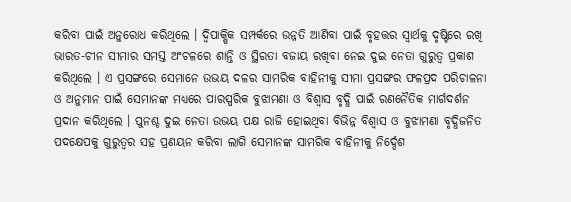କରିବା ପାଇଁ ଅନୁରୋଧ କରିଥିଲେ । ଦ୍ୱିପାକ୍ଷିକ ସମ୍ପର୍କରେ ଉନ୍ନତି ଆଣିବା ପାଇଁ ବୃହତ୍ତର ସ୍ୱାର୍ଥକୁ ଦୃଷ୍ଟିରେ ରଖି ଭାରତ-ଚୀନ ସୀମାର ସମସ୍ତ ଅଂଚଳରେ ଶାନ୍ତି ଓ ସ୍ଥିରତା ବଜାୟ ରଖିବା ନେଇ ଦୁଇ ନେତା ଗୁରୁତ୍ୱ ପ୍ରକାଶ କରିଥିଲେ । ଏ ପ୍ରସଙ୍ଗରେ ସେମାନେ ଉଭୟ ଦଳର ସାମରିକ ବାହିନୀକୁ ସୀମା ପ୍ରସଙ୍ଗର ଫଳପ୍ରଦ ପରିଚାଳନା ଓ ଅନୁମାନ ପାଇଁ ସେମାନଙ୍କ ମଧ୍ୟରେ ପାରସ୍ପରିକ ବୁଝାମଣା ଓ ବିଶ୍ୱାସ ବୃଦ୍ଧି ପାଇଁ ରଣନୈତିକ ମାର୍ଗଦର୍ଶନ ପ୍ରଦାନ କରିଥିଲେ । ପୁନଶ୍ଚ ଦୁଇ ନେତା ଉଭୟ ପକ୍ଷ ରାଜି ହୋଇଥିବା ବିଭିନ୍ନ ବିଶ୍ୱାସ ଓ ବୁଝାମଣା ବୃଦ୍ଧିଜନିତ ପଦକ୍ଷେପକୁ ଗୁରୁତ୍ୱର ସହ ପ୍ରଣୟନ କରିବା ଲାଗି ସେମାନଙ୍କ ସାମରିକ ବାହିନୀକୁ ନିର୍ଦ୍ଦେଶ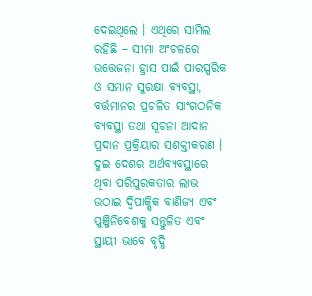ଦେଇଥିଲେ । ଏଥିରେ ସାମିଲ ରହିଛି – ସୀମା ଅଂଚଳରେ ଉତ୍ତେଜନା ହ୍ରାସ ପାଇଁ ପାରସ୍ପରିକ ଓ ସମାନ ସୁରକ୍ଷା ବ୍ୟବସ୍ଥା, ବର୍ତ୍ତମାନର ପ୍ରଚଳିତ ସାଂଗଠନିକ ବ୍ୟବସ୍ଥା ତଥା ସୂଚନା ଆଦାନ ପ୍ରଦାନ ପ୍ରକ୍ରିୟାର ସଶକ୍ତୀକରଣ ।
ଦୁଇ ଦେଶର ଅର୍ଥବ୍ୟବସ୍ଥାରେ ଥିବା ପରିପୁରକତାର ଲାଭ ଉଠାଇ ଦ୍ୱିପାକ୍ଷିକ ବାଣିଜ୍ୟ ଏବଂ ପୁଞ୍ଜିନିବେଶକୁ ସନ୍ତୁଳିତ ଏବଂ ସ୍ଥାୟୀ ଭାବେ ବୃଦ୍ଧି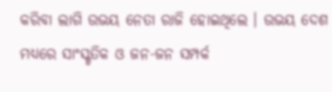କରିବା ଲାଗି ଉଭୟ ନେତା ରାଜି ହୋଇଥିଲେ । ଉଭୟ ଦେଶ ମଧ୍ୟରେ ସାଂସ୍କୃତିକ ଓ ଜନ-ଜନ ସମ୍ପର୍କ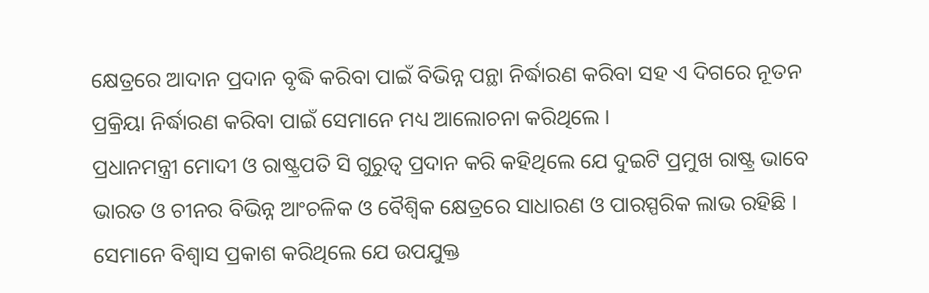କ୍ଷେତ୍ରରେ ଆଦାନ ପ୍ରଦାନ ବୃଦ୍ଧି କରିବା ପାଇଁ ବିଭିନ୍ନ ପନ୍ଥା ନିର୍ଦ୍ଧାରଣ କରିବା ସହ ଏ ଦିଗରେ ନୂତନ ପ୍ରକ୍ରିୟା ନିର୍ଦ୍ଧାରଣ କରିବା ପାଇଁ ସେମାନେ ମଧ୍ୟ ଆଲୋଚନା କରିଥିଲେ ।
ପ୍ରଧାନମନ୍ତ୍ରୀ ମୋଦୀ ଓ ରାଷ୍ଟ୍ରପତି ସି ଗୁରୁତ୍ୱ ପ୍ରଦାନ କରି କହିଥିଲେ ଯେ ଦୁଇଟି ପ୍ରମୁଖ ରାଷ୍ଟ୍ର ଭାବେ ଭାରତ ଓ ଚୀନର ବିଭିନ୍ନ ଆଂଚଳିକ ଓ ବୈଶ୍ୱିକ କ୍ଷେତ୍ରରେ ସାଧାରଣ ଓ ପାରସ୍ପରିକ ଲାଭ ରହିଛି । ସେମାନେ ବିଶ୍ୱାସ ପ୍ରକାଶ କରିଥିଲେ ଯେ ଉପଯୁକ୍ତ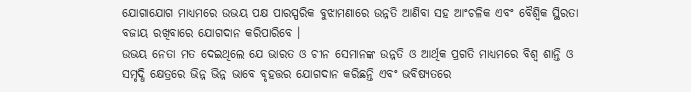ଯୋଗାଯୋଗ ମାଧ୍ୟମରେ ଉଭୟ ପକ୍ଷ ପାରସ୍ପରିକ ବୁଝାମଣାରେ ଉନ୍ନତି ଆଣିବା ସହ ଆଂଚଳିକ ଏବଂ ବୈଶ୍ୱିକ ସ୍ଥିରତା ବଜାୟ ରଖିବାରେ ଯୋଗଦାନ କରିପାରିବେ ।
ଉଭୟ ନେତା ମତ ଦେଇଥିଲେ ଯେ ଭାରତ ଓ ଚୀନ ସେମାନଙ୍କ ଉନ୍ନତି ଓ ଆର୍ଥିକ ପ୍ରଗତି ମାଧ୍ୟମରେ ବିଶ୍ୱ ଶାନ୍ତି ଓ ସମୃଦ୍ଧି କ୍ଷେତ୍ରରେ ଭିନ୍ନ ଭିନ୍ନ ଭାବେ ବୃହତ୍ତର ଯୋଗଦାନ କରିଛନ୍ତି ଏବଂ ଭବିଷ୍ୟତରେ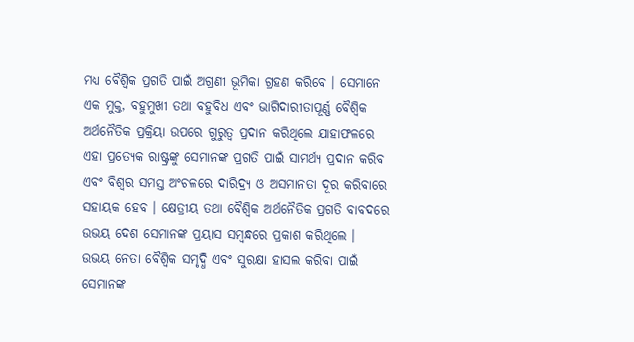ମଧ୍ୟ ବୈଶ୍ୱିକ ପ୍ରଗତି ପାଇଁ ଅଗ୍ରଣୀ ଭୂମିକା ଗ୍ରହଣ କରିବେ । ସେମାନେ ଏକ ମୁକ୍ତ, ବହୁମୁଖୀ ତଥା ବହୁବିଧ ଏବଂ ଭାଗିଦାରୀତାପୂର୍ଣ୍ଣ ବୈଶ୍ୱିକ ଅର୍ଥନୈତିକ ପ୍ରକ୍ରିୟା ଉପରେ ଗୁରୁତ୍ୱ ପ୍ରଦାନ କରିଥିଲେ ଯାହାଫଳରେ ଏହା ପ୍ରତ୍ୟେକ ରାଷ୍ଟ୍ରଙ୍କୁ ସେମାନଙ୍କ ପ୍ରଗତି ପାଇଁ ସାମର୍ଥ୍ୟ ପ୍ରଦାନ କରିବ ଏବଂ ବିଶ୍ୱର ସମସ୍ତ ଅଂଚଳରେ ଦାରିଦ୍ର୍ୟ ଓ ଅସମାନତା ଦୂର କରିବାରେ ସହାୟକ ହେବ । କ୍ଷେତ୍ରୀୟ ତଥା ବୈଶ୍ୱିକ ଅର୍ଥନୈତିକ ପ୍ରଗତି ବାବଦରେ ଉଭୟ ଦେଶ ସେମାନଙ୍କ ପ୍ରୟାସ ସମ୍ବନ୍ଧରେ ପ୍ରକାଶ କରିଥିଲେ ।
ଉଭୟ ନେତା ବୈଶ୍ୱିକ ସମୃଦ୍ଧି ଏବଂ ସୁରକ୍ଷା ହାସଲ କରିବା ପାଇଁ ସେମାନଙ୍କ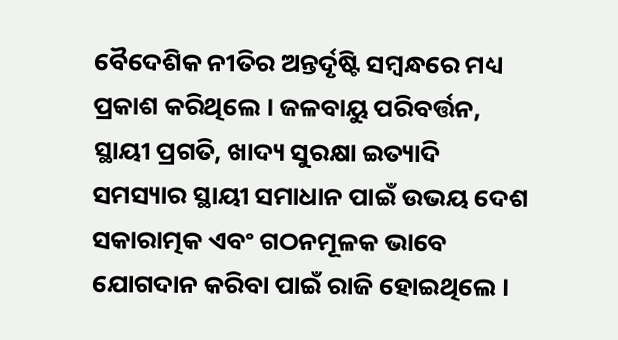ବୈଦେଶିକ ନୀତିର ଅନ୍ତର୍ଦୃଷ୍ଟି ସମ୍ବନ୍ଧରେ ମଧ୍ୟ ପ୍ରକାଶ କରିଥିଲେ । ଜଳବାୟୁ ପରିବର୍ତ୍ତନ, ସ୍ଥାୟୀ ପ୍ରଗତି, ଖାଦ୍ୟ ସୁରକ୍ଷା ଇତ୍ୟାଦି ସମସ୍ୟାର ସ୍ଥାୟୀ ସମାଧାନ ପାଇଁ ଉଭୟ ଦେଶ ସକାରାତ୍ମକ ଏବଂ ଗଠନମୂଳକ ଭାବେ ଯୋଗଦାନ କରିବା ପାଇଁ ରାଜି ହୋଇଥିଲେ ।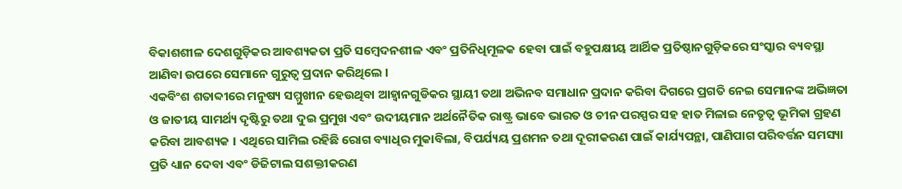ବିକାଶଶୀଳ ଦେଶଗୁଡ଼ିକର ଆବଶ୍ୟକତା ପ୍ରତି ସମ୍ବେଦନଶୀଳ ଏବଂ ପ୍ରତିନିଧିମୂଳକ ହେବା ପାଇଁ ବହୁପକ୍ଷୀୟ ଆର୍ଥିକ ପ୍ରତିଷ୍ଠାନଗୁଡ଼ିକରେ ସଂସ୍କାର ବ୍ୟବସ୍ଥା ଆଣିବା ଉପରେ ସେମାନେ ଗୁରୁତ୍ୱ ପ୍ରଦାନ କରିଥିଲେ ।
ଏକବିଂଶ ଶତାବ୍ଦୀରେ ମନୁଷ୍ୟ ସମ୍ମୁଖୀନ ହେଉଥିବା ଆହ୍ୱାନଗୁଡିକର ସ୍ଥାୟୀ ତଥା ଅଭିନବ ସମାଧାନ ପ୍ରଦାନ କରିବା ଦିଗରେ ପ୍ରଗତି ନେଇ ସେମାନଙ୍କ ଅଭିଜ୍ଞତା ଓ ଜାତୀୟ ସାମର୍ଥ୍ୟ ଦୃଷ୍ଟିରୁ ତଥା ଦୁଇ ପ୍ରମୁଖ ଏବଂ ଉଦୀୟମାନ ଅର୍ଥନୈତିକ ରାଷ୍ଟ୍ର ଭାବେ ଭାରତ ଓ ଚୀନ ପରସ୍ପର ସହ ହାତ ମିଳାଇ ନେତୃତ୍ୱ ଭୂମିକା ଗ୍ରହଣ କରିବା ଆବଶ୍ୟକ । ଏଥିରେ ସାମିଲ ରହିଛି ରୋଗ ବ୍ୟାଧିର ମୁକାବିଲା, ବିପର୍ଯ୍ୟୟ ପ୍ରଶମନ ତଥା ଦୂରୀକରଣ ପାଇଁ କାର୍ଯ୍ୟପନ୍ଥା, ପାଣିପାଗ ପରିବର୍ତ୍ତନ ସମସ୍ୟା ପ୍ରତି ଧ୍ୟାନ ଦେବା ଏବଂ ଡିଜିଟାଲ ସଶକ୍ତୀକରଣ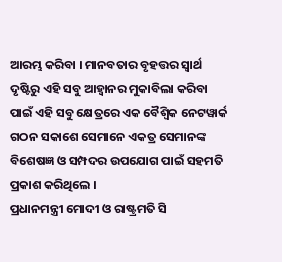ଆରମ୍ଭ କରିବା । ମାନବତାର ବୃହତ୍ତର ସ୍ୱାର୍ଥ ଦୃଷ୍ଟିରୁ ଏହି ସବୁ ଆହ୍ୱାନର ମୁକାବିଲା କରିବା ପାଇଁ ଏହି ସବୁ କ୍ଷେତ୍ରରେ ଏକ ବୈଶ୍ୱିକ ନେଟୱାର୍କ ଗଠନ ସକାଶେ ସେମାନେ ଏକତ୍ର ସେମାନଙ୍କ ବିଶେଷଜ୍ଞ ଓ ସମ୍ପଦର ଉପଯୋଗ ପାଇଁ ସହମତି ପ୍ରକାଶ କରିଥିଲେ ।
ପ୍ରଧାନମନ୍ତ୍ରୀ ମୋଦୀ ଓ ରାଷ୍ଟ୍ରମତି ସି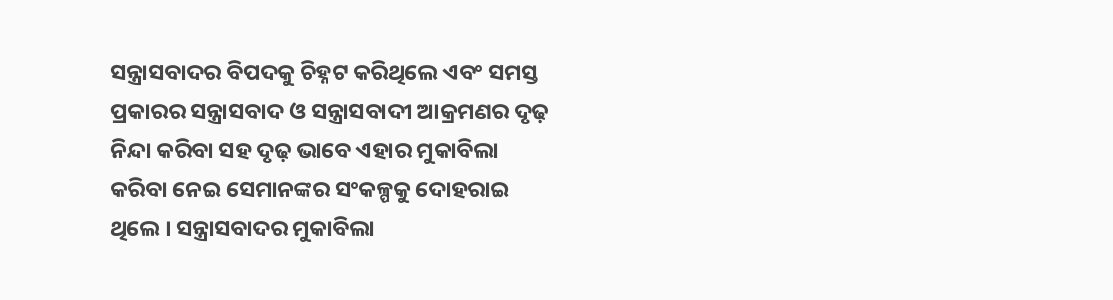ସନ୍ତ୍ରାସବାଦର ବିପଦକୁ ଚିହ୍ନଟ କରିଥିଲେ ଏବଂ ସମସ୍ତ ପ୍ରକାରର ସନ୍ତ୍ରାସବାଦ ଓ ସନ୍ତ୍ରାସବାଦୀ ଆକ୍ରମଣର ଦୃଢ଼ ନିନ୍ଦା କରିବା ସହ ଦୃଢ଼ ଭାବେ ଏହାର ମୁକାବିଲା କରିବା ନେଇ ସେମାନଙ୍କର ସଂକଳ୍ପକୁ ଦୋହରାଇ ଥିଲେ । ସନ୍ତ୍ରାସବାଦର ମୁକାବିଲା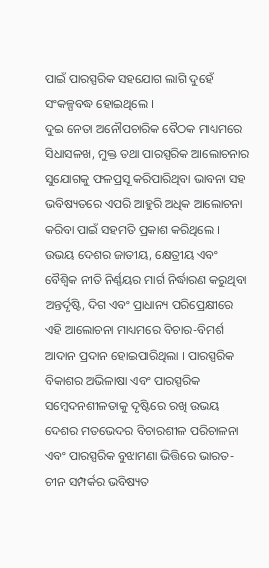ପାଇଁ ପାରସ୍ପରିକ ସହଯୋଗ ଲାଗି ଦୁହେଁ ସଂକଳ୍ପବଦ୍ଧ ହୋଇଥିଲେ ।
ଦୁଇ ନେତା ଅନୌପଚାରିକ ବୈଠକ ମାଧ୍ୟମରେ ସିଧାସଳଖ, ମୁକ୍ତ ତଥା ପାରସ୍ପରିକ ଆଲୋଚନାର ସୁଯୋଗକୁ ଫଳପ୍ରସୂ କରିପାରିଥିବା ଭାବନା ସହ ଭବିଷ୍ୟତରେ ଏପରି ଆହୁରି ଅଧିକ ଆଲୋଚନା କରିବା ପାଇଁ ସହମତି ପ୍ରକାଶ କରିଥିଲେ । ଉଭୟ ଦେଶର ଜାତୀୟ, କ୍ଷେତ୍ରୀୟ ଏବଂ ବୈଶ୍ୱିକ ନୀତି ନିର୍ଣ୍ଣୟର ମାର୍ଗ ନିର୍ଦ୍ଧାରଣ କରୁଥିବା ଅନ୍ତର୍ଦୃଷ୍ଟି, ଦିଗ ଏବଂ ପ୍ରାଧାନ୍ୟ ପରିପ୍ରେକ୍ଷୀରେ ଏହି ଆଲୋଚନା ମାଧ୍ୟମରେ ବିଚାର-ବିମର୍ଶ ଆଦାନ ପ୍ରଦାନ ହୋଇପାରିଥିଲା । ପାରସ୍ପରିକ ବିକାଶର ଅଭିଳାଷା ଏବଂ ପାରସ୍ପରିକ ସମ୍ବେଦନଶୀଳତାକୁ ଦୃଷ୍ଟିରେ ରଖି ଉଭୟ ଦେଶର ମତଭେଦର ବିଚାରଶୀଳ ପରିଚାଳନା ଏବଂ ପାରସ୍ପରିକ ବୁଝାମଣା ଭିତ୍ତିରେ ଭାରତ-ଚୀନ ସମ୍ପର୍କର ଭବିଷ୍ୟତ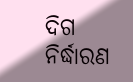ଦିଗ ନିର୍ଦ୍ଧାରଣ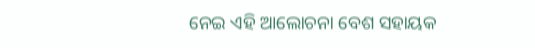ନେଇ ଏହି ଆଲୋଚନା ବେଶ ସହାୟକ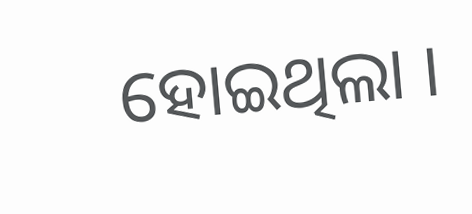ହୋଇଥିଲା ।